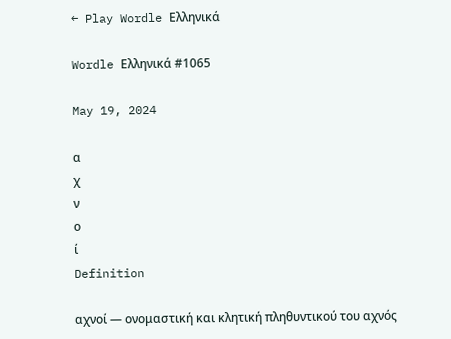← Play Wordle Ελληνικά

Wordle Ελληνικά #1065

May 19, 2024

α
χ
ν
ο
ί
Definition

αχνοί — ονομαστική και κλητική πληθυντικού του αχνός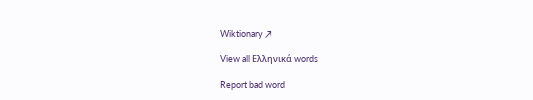Wiktionary ↗

View all Ελληνικά words

Report bad word